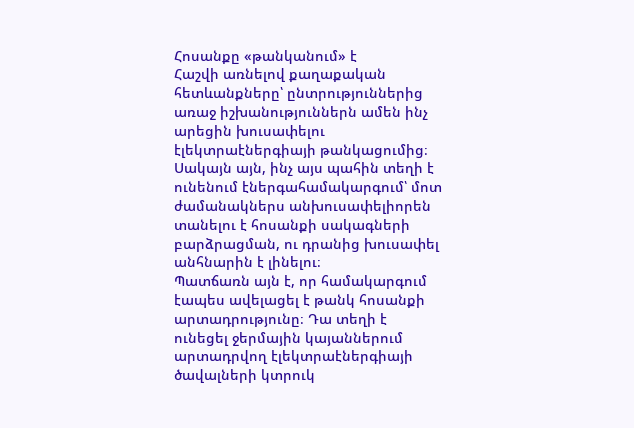Հոսանքը «թանկանում» է
Հաշվի առնելով քաղաքական հետևանքները՝ ընտրություններից առաջ իշխանություններն ամեն ինչ արեցին խուսափելու էլեկտրաէներգիայի թանկացումից։ Սակայն այն, ինչ այս պահին տեղի է ունենում էներգահամակարգում՝ մոտ ժամանակներս անխուսափելիորեն տանելու է հոսանքի սակագների բարձրացման, ու դրանից խուսափել անհնարին է լինելու։
Պատճառն այն է, որ համակարգում էապես ավելացել է թանկ հոսանքի արտադրությունը։ Դա տեղի է ունեցել ջերմային կայաններում արտադրվող էլեկտրաէներգիայի ծավալների կտրուկ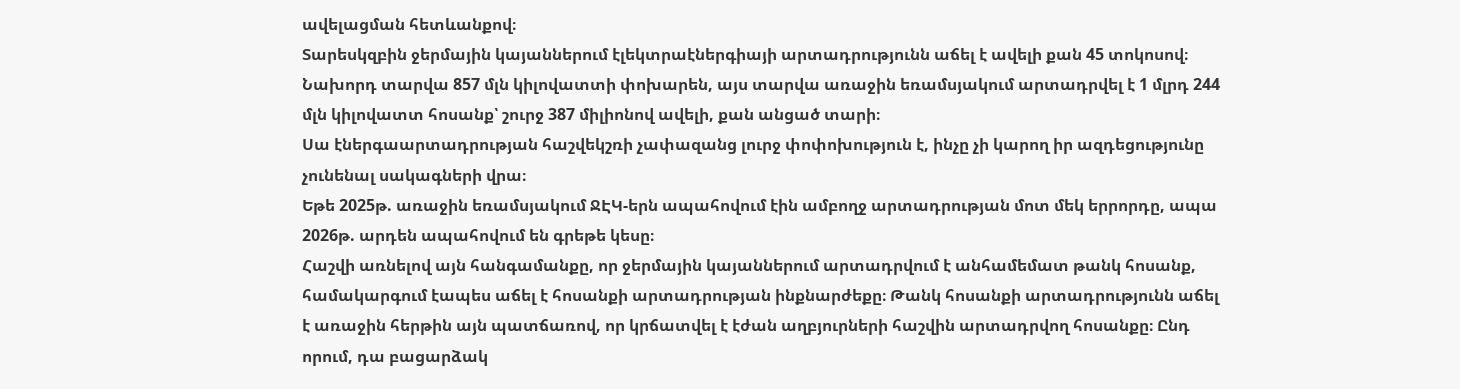ավելացման հետևանքով։
Տարեսկզբին ջերմային կայաններում էլեկտրաէներգիայի արտադրությունն աճել է ավելի քան 45 տոկոսով։ Նախորդ տարվա 857 մլն կիլովատտի փոխարեն, այս տարվա առաջին եռամսյակում արտադրվել է 1 մլրդ 244 մլն կիլովատտ հոսանք՝ շուրջ 387 միլիոնով ավելի, քան անցած տարի։
Սա էներգաարտադրության հաշվեկշռի չափազանց լուրջ փոփոխություն է, ինչը չի կարող իր ազդեցությունը չունենալ սակագների վրա։
Եթե 2025թ. առաջին եռամսյակում ՋԷԿ-երն ապահովում էին ամբողջ արտադրության մոտ մեկ երրորդը, ապա 2026թ. արդեն ապահովում են գրեթե կեսը։
Հաշվի առնելով այն հանգամանքը, որ ջերմային կայաններում արտադրվում է անհամեմատ թանկ հոսանք, համակարգում էապես աճել է հոսանքի արտադրության ինքնարժեքը։ Թանկ հոսանքի արտադրությունն աճել է առաջին հերթին այն պատճառով, որ կրճատվել է էժան աղբյուրների հաշվին արտադրվող հոսանքը։ Ընդ որում, դա բացարձակ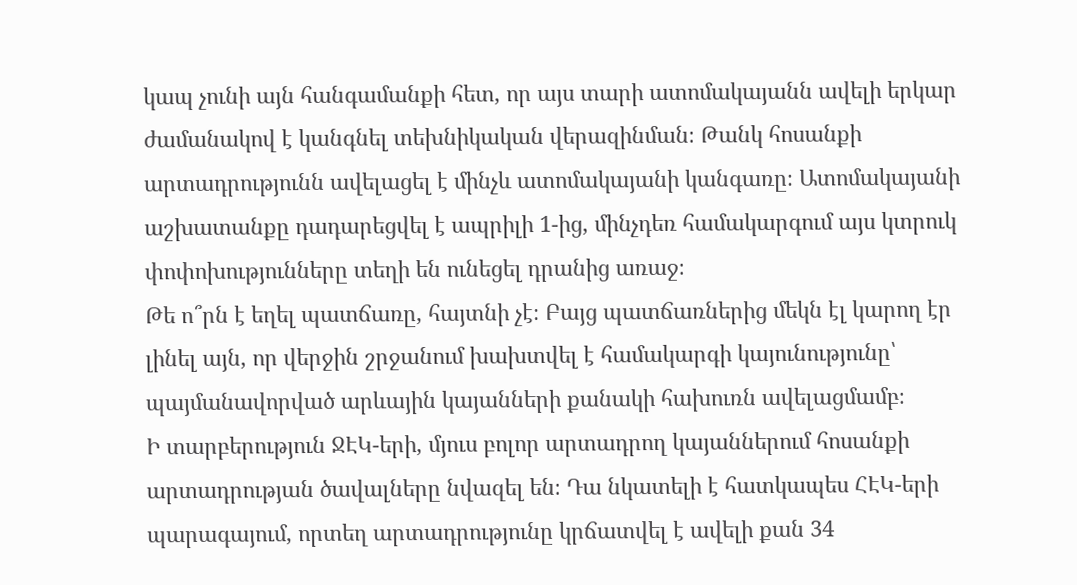կապ չունի այն հանգամանքի հետ, որ այս տարի ատոմակայանն ավելի երկար ժամանակով է կանգնել տեխնիկական վերազինման։ Թանկ հոսանքի արտադրությունն ավելացել է մինչև ատոմակայանի կանգառը։ Ատոմակայանի աշխատանքը դադարեցվել է ապրիլի 1-ից, մինչդեռ համակարգում այս կտրուկ փոփոխությունները տեղի են ունեցել դրանից առաջ։
Թե ո՞րն է եղել պատճառը, հայտնի չէ։ Բայց պատճառներից մեկն էլ կարող էր լինել այն, որ վերջին շրջանում խախտվել է համակարգի կայունությունը՝ պայմանավորված արևային կայանների քանակի հախուռն ավելացմամբ։
Ի տարբերություն ՋԷԿ-երի, մյուս բոլոր արտադրող կայաններում հոսանքի արտադրության ծավալները նվազել են։ Դա նկատելի է հատկապես ՀԷԿ-երի պարագայում, որտեղ արտադրությունը կրճատվել է ավելի քան 34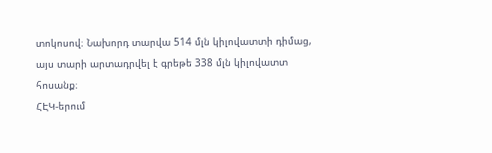տոկոսով։ Նախորդ տարվա 514 մլն կիլովատտի դիմաց, այս տարի արտադրվել է գրեթե 338 մլն կիլովատտ հոսանք։
ՀԷԿ-երում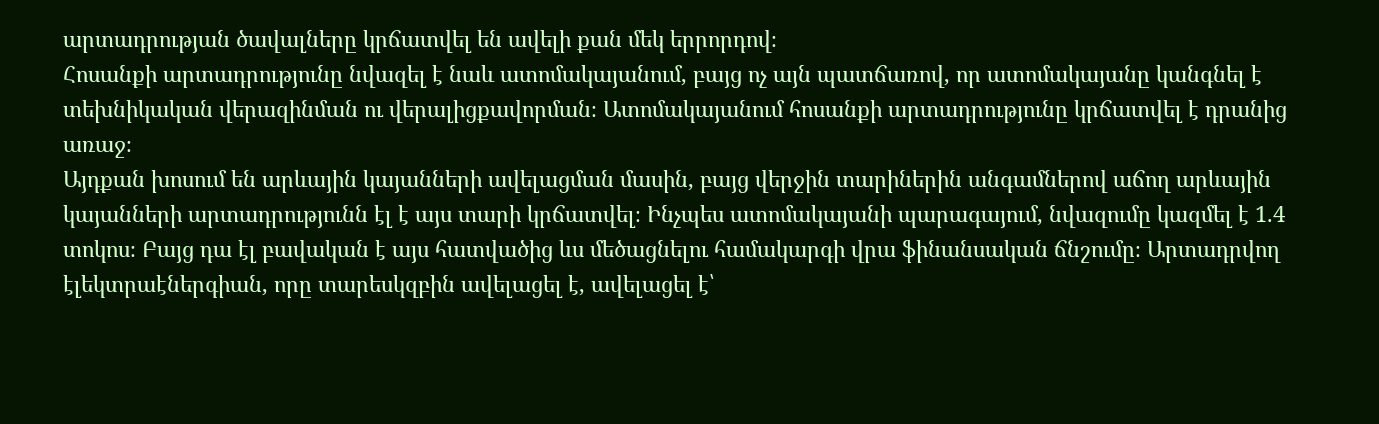արտադրության ծավալները կրճատվել են ավելի քան մեկ երրորդով։
Հոսանքի արտադրությունը նվազել է նաև ատոմակայանում, բայց ոչ այն պատճառով, որ ատոմակայանը կանգնել է տեխնիկական վերազինման ու վերալիցքավորման։ Ատոմակայանում հոսանքի արտադրությունը կրճատվել է դրանից առաջ։
Այդքան խոսում են արևային կայանների ավելացման մասին, բայց վերջին տարիներին անգամներով աճող արևային կայանների արտադրությունն էլ է այս տարի կրճատվել։ Ինչպես ատոմակայանի պարագայում, նվազումը կազմել է 1.4 տոկոս։ Բայց դա էլ բավական է այս հատվածից ևս մեծացնելու համակարգի վրա ֆինանսական ճնշումը։ Արտադրվող էլեկտրաէներգիան, որը տարեսկզբին ավելացել է, ավելացել է՝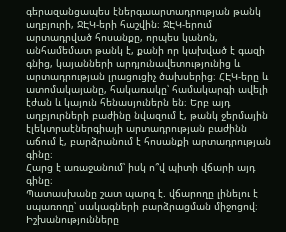գերազանցապես էներգաարտադրության թանկ աղբյուրի, ՋԷԿ-երի հաշվին։ ՋԷԿ-երում արտադրված հոսանքը, որպես կանոն, անհամեմատ թանկ է, քանի որ կախված է գազի գնից, կայանների արդյունավետությունից և արտադրության լրացուցիչ ծախսերից։ ՀԷԿ-երը և ատոմակայանը, հակառակը՝ համակարգի ավելի էժան և կայուն հենասյուներն են։ Երբ այդ աղբյուրների բաժինը նվազում է, թանկ ջերմային էլեկտրաէներգիայի արտադրության բաժինն աճում է, բարձրանում է հոսանքի արտադրության գինը։
Հարց է առաջանում՝ իսկ ո՞վ պիտի վճարի այդ գինը։
Պատասխանը շատ պարզ է. վճարողը լինելու է սպառողը՝ սակագների բարձրացման միջոցով։
Իշխանությունները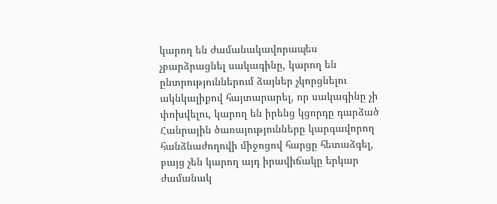կարող են ժամանակավորապես չբարձրացնել սակագինը, կարող են ընտրություններում ձայներ չկորցնելու ակնկալիքով հայտարարել, որ սակագինը չի փոխվելու, կարող են իրենց կցորդը դարձած Հանրային ծառայությունները կարգավորող հանձնաժողովի միջոցով հարցը հետաձգել, բայց չեն կարող այդ իրավիճակը երկար ժամանակ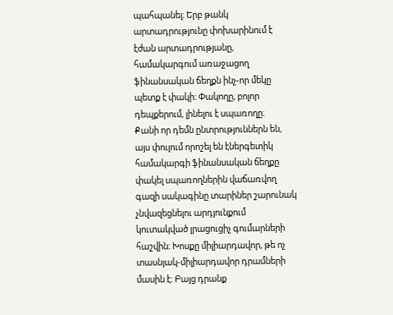պահպանել։ Երբ թանկ արտադրությունը փոխարինում է էժան արտադրությանը, համակարգում առաջացող ֆինանսական ճեղքն ինչ-որ մեկը պետք է փակի։ Փակողը, բոլոր դեպքերում, լինելու է սպառողը։
Քանի որ դեմն ընտրություններն են, այս փուլում որոշել են էներգետիկ համակարգի ֆինանսական ճեղքը փակել սպառողներին վաճառվող գազի սակագինը տարիներ շարունակ չնվազեցնելու արդյունքում կուտակված լրացուցիչ գումարների հաշվին։ Խոսքը միլիարդավոր, թե ոչ տասնյակ-միլիարդավոր դրամների մասին է։ Բայց դրանք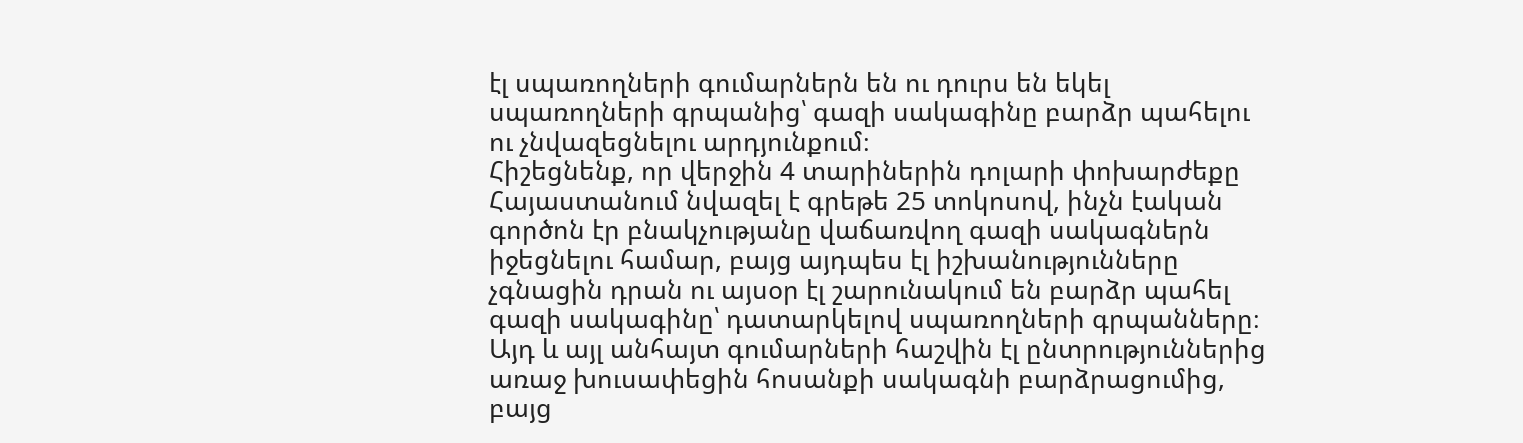էլ սպառողների գումարներն են ու դուրս են եկել սպառողների գրպանից՝ գազի սակագինը բարձր պահելու ու չնվազեցնելու արդյունքում։
Հիշեցնենք, որ վերջին 4 տարիներին դոլարի փոխարժեքը Հայաստանում նվազել է գրեթե 25 տոկոսով, ինչն էական գործոն էր բնակչությանը վաճառվող գազի սակագներն իջեցնելու համար, բայց այդպես էլ իշխանությունները չգնացին դրան ու այսօր էլ շարունակում են բարձր պահել գազի սակագինը՝ դատարկելով սպառողների գրպանները։
Այդ և այլ անհայտ գումարների հաշվին էլ ընտրություններից առաջ խուսափեցին հոսանքի սակագնի բարձրացումից, բայց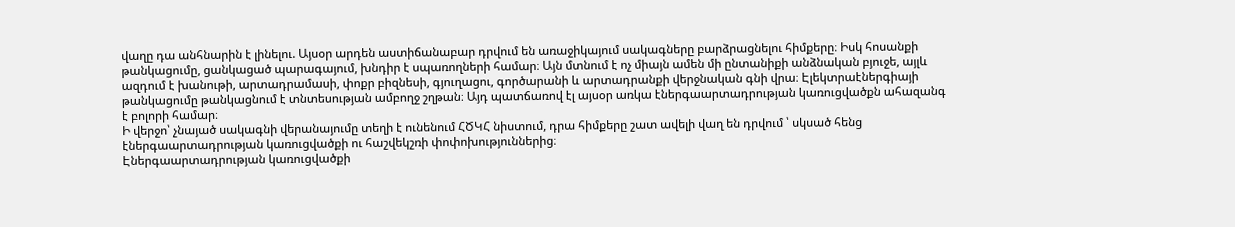վաղը դա անհնարին է լինելու. Այսօր արդեն աստիճանաբար դրվում են առաջիկայում սակագները բարձրացնելու հիմքերը։ Իսկ հոսանքի թանկացումը, ցանկացած պարագայում, խնդիր է սպառողների համար։ Այն մտնում է ոչ միայն ամեն մի ընտանիքի անձնական բյուջե, այլև ազդում է խանութի, արտադրամասի, փոքր բիզնեսի, գյուղացու, գործարանի և արտադրանքի վերջնական գնի վրա։ Էլեկտրաէներգիայի թանկացումը թանկացնում է տնտեսության ամբողջ շղթան։ Այդ պատճառով էլ այսօր առկա էներգաարտադրության կառուցվածքն ահազանգ է բոլորի համար։
Ի վերջո՝ չնայած սակագնի վերանայումը տեղի է ունենում ՀԾԿՀ նիստում, դրա հիմքերը շատ ավելի վաղ են դրվում ՝ սկսած հենց էներգաարտադրության կառուցվածքի ու հաշվեկշռի փոփոխություններից։
Էներգաարտադրության կառուցվածքի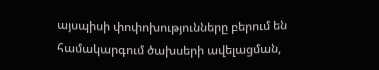այսպիսի փոփոխությունները բերում են համակարգում ծախսերի ավելացման,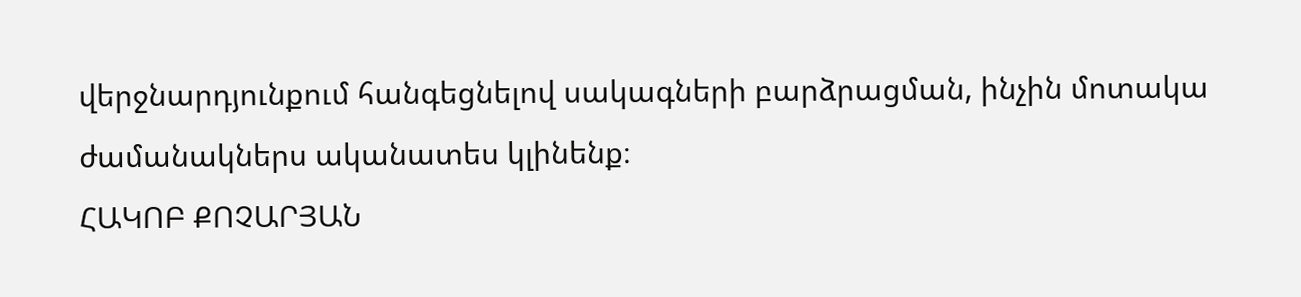վերջնարդյունքում հանգեցնելով սակագների բարձրացման, ինչին մոտակա ժամանակներս ականատես կլինենք։
ՀԱԿՈԲ ՔՈՉԱՐՅԱՆ